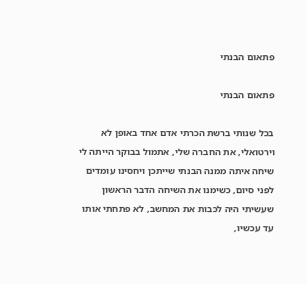פתאום הבנתי

פתאום הבנתי

בכל שנותי ברשת הכרתי אדם אחד באופן לא וירטואלי, את החברה שלי, אתמול בבוקר הייתה לי שיחה איתה ממנה הבנתי שייתכן ויחסינו עומדים לפני סיום, כשימנו את השיחה הדבר הראשון שעשיתי היה לכבות את המחשב, לא פתחתי אותו עד עכשיו,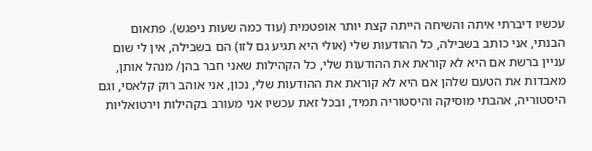עכשיו דיברתי איתה והשיחה הייתה קצת יותר אופטמית (עוד כמה שעות ניפגש). פתאום הבנתי, אני כותב בשבילה, כל ההודעות שלי (אולי היא תגיע גם לזו) הם בשבילה, אין לי שום עניין ברשת אם היא לא קוראת את ההודעות שלי, כל הקהילות שאני חבר בהן/ מנהל אותן, מאבדות את הטעם שלהן אם היא לא קוראת את ההודעות שלי, נכון, אני אוהב רוק קלאסי, וגם היסטוריה, אהבתי מוסיקה והיסטוריה תמיד, ובכל זאת עכשיו אני מעורב בקהילות וירטואליות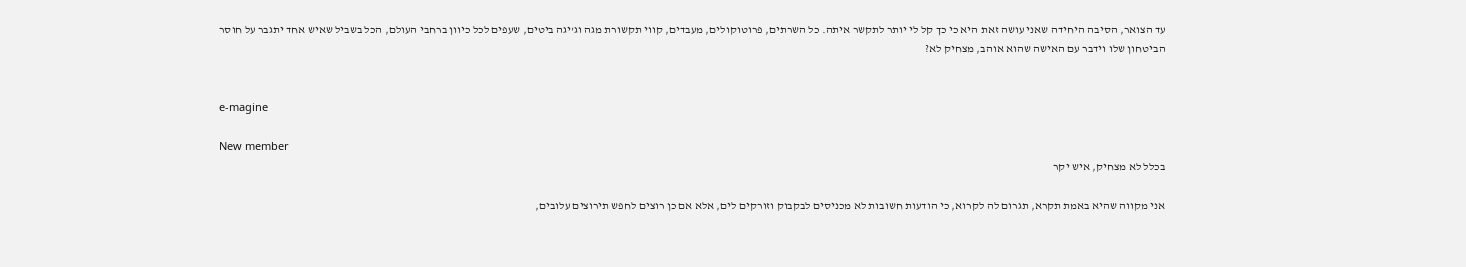עד הצואר, הסיבה היחידה שאני עושה זאת היא כי כך קל לי יותר לתקשר איתה. כל השרתים, פרוטוקולים, מעבדים, קווי תקשורת מגה וג'יגה ביטים, שעפים לכל כיוון ברחבי העולם, הכל בשביל שאיש אחד יתגבר על חוסר הביטחון שלו וידבר עם האישה שהוא אוהב, מצחיק לא?


e-magine

New member
בכלל לא מצחיק, איש יקר

אני מקווה שהיא באמת תקרא, תגרום לה לקרוא, כי הודעות חשובות לא מכניסים לבקבוק וזורקים לים, אלא אם כן רוצים לחפש תירוצים עלובים,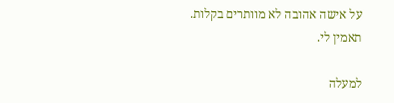על אישה אהובה לא מוותרים בקלות. תאמין לי.

למעלה